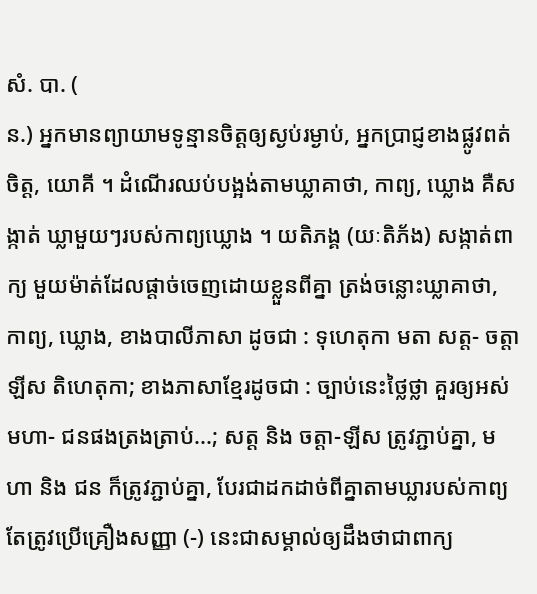សំ. បា. (
ន.) អ្នកមានព្យាយាមទូន្មានចិត្តឲ្យស្ងប់រម្ងាប់, អ្នកប្រាជ្ញខាងផ្លូវពត់ចិត្ត, យោគី ។ ដំណើរឈប់បង្អង់តាមឃ្លាគាថា, កាព្យ, ឃ្លោង គឺសង្កាត់ ឃ្លាមួយៗរបស់កាព្យឃ្លោង ។ យតិភង្គ (យៈតិភ័ង) សង្កាត់ពាក្យ មួយម៉ាត់ដែលផ្តាច់ចេញដោយខ្លួនពីគ្នា ត្រង់ចន្លោះឃ្លាគាថា, កាព្យ, ឃ្លោង, ខាងបាលីភាសា ដូចជា : ទុហេតុកា មតា សត្ត- ចត្តាឡីស តិហេតុកា; ខាងភាសាខែ្មរដូចជា : ច្បាប់នេះថ្លៃថ្លា គួរឲ្យអស់មហា- ជនផងត្រងត្រាប់...; សត្ត និង ចត្តា-ឡីស ត្រូវភ្ជាប់គ្នា, មហា និង ជន ក៏ត្រូវភ្ជាប់គ្នា, បែរជាដកដាច់ពីគ្នាតាមឃ្លារបស់កាព្យ តែត្រូវប្រើគ្រឿងសញ្ញា (-) នេះជាសម្គាល់ឲ្យដឹងថាជាពាក្យ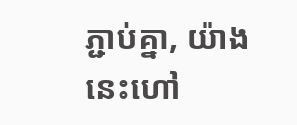ភ្ជាប់គ្នា, យ៉ាងនេះហៅ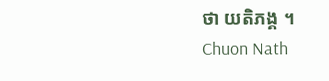ថា យតិភង្គ ។
Chuon Nath